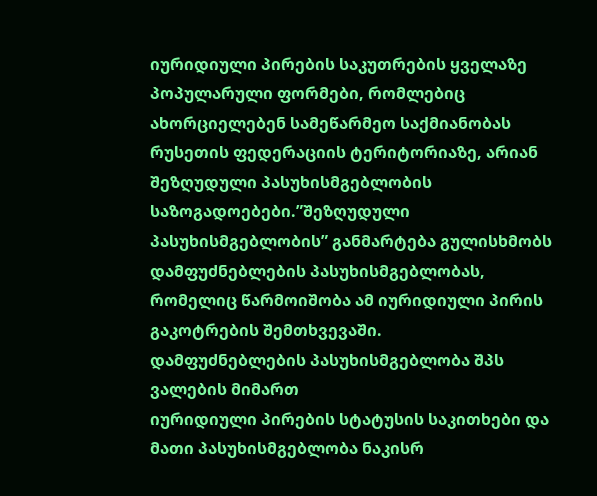იურიდიული პირების საკუთრების ყველაზე პოპულარული ფორმები, რომლებიც ახორციელებენ სამეწარმეო საქმიანობას რუსეთის ფედერაციის ტერიტორიაზე, არიან შეზღუდული პასუხისმგებლობის საზოგადოებები.”შეზღუდული პასუხისმგებლობის” განმარტება გულისხმობს დამფუძნებლების პასუხისმგებლობას, რომელიც წარმოიშობა ამ იურიდიული პირის გაკოტრების შემთხვევაში.
დამფუძნებლების პასუხისმგებლობა შპს ვალების მიმართ
იურიდიული პირების სტატუსის საკითხები და მათი პასუხისმგებლობა ნაკისრ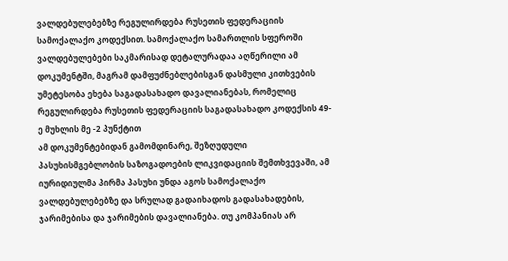ვალდებულებებზე რეგულირდება რუსეთის ფედერაციის სამოქალაქო კოდექსით. სამოქალაქო სამართლის სფეროში ვალდებულებები საკმარისად დეტალურადაა აღწერილი ამ დოკუმენტში, მაგრამ დამფუძნებლებისგან დასმული კითხვების უმეტესობა ეხება საგადასახადო დავალიანებას, რომელიც რეგულირდება რუსეთის ფედერაციის საგადასახადო კოდექსის 49-ე მუხლის მე -2 პუნქტით
ამ დოკუმენტებიდან გამომდინარე, შეზღუდული პასუხისმგებლობის საზოგადოების ლიკვიდაციის შემთხვევაში, ამ იურიდიულმა პირმა პასუხი უნდა აგოს სამოქალაქო ვალდებულებებზე და სრულად გადაიხადოს გადასახადების, ჯარიმებისა და ჯარიმების დავალიანება. თუ კომპანიას არ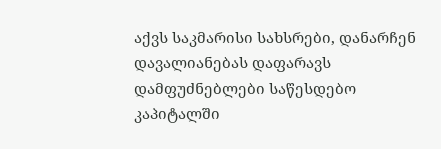აქვს საკმარისი სახსრები, დანარჩენ დავალიანებას დაფარავს დამფუძნებლები საწესდებო კაპიტალში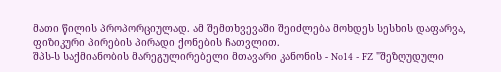მათი წილის პროპორციულად. ამ შემთხვევაში შეიძლება მოხდეს სესხის დაფარვა, ფიზიკური პირების პირადი ქონების ჩათვლით.
შპს-ს საქმიანობის მარეგულირებელი მთავარი კანონის - No14 - FZ "შეზღუდული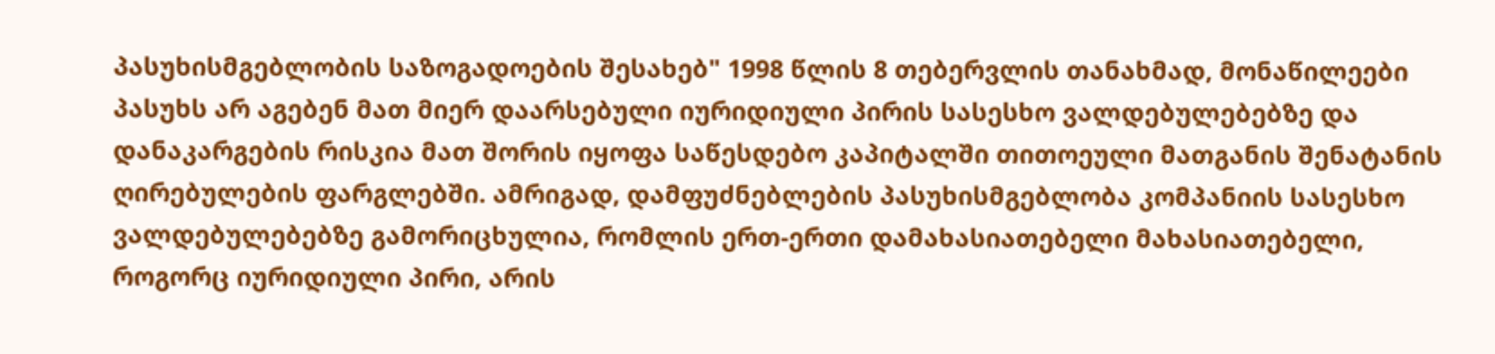პასუხისმგებლობის საზოგადოების შესახებ" 1998 წლის 8 თებერვლის თანახმად, მონაწილეები პასუხს არ აგებენ მათ მიერ დაარსებული იურიდიული პირის სასესხო ვალდებულებებზე და დანაკარგების რისკია მათ შორის იყოფა საწესდებო კაპიტალში თითოეული მათგანის შენატანის ღირებულების ფარგლებში. ამრიგად, დამფუძნებლების პასუხისმგებლობა კომპანიის სასესხო ვალდებულებებზე გამორიცხულია, რომლის ერთ-ერთი დამახასიათებელი მახასიათებელი, როგორც იურიდიული პირი, არის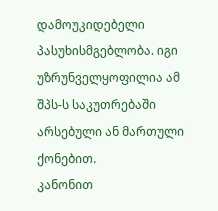დამოუკიდებელი პასუხისმგებლობა. იგი უზრუნველყოფილია ამ შპს-ს საკუთრებაში არსებული ან მართული ქონებით.
კანონით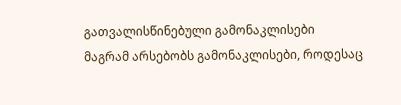გათვალისწინებული გამონაკლისები
მაგრამ არსებობს გამონაკლისები, როდესაც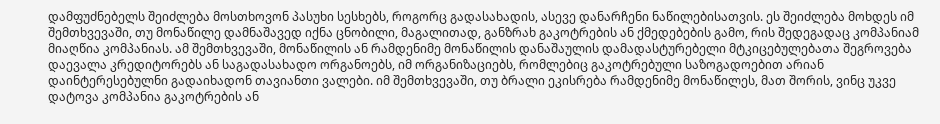დამფუძნებელს შეიძლება მოსთხოვონ პასუხი სესხებს, როგორც გადასახადის, ასევე დანარჩენი ნაწილებისათვის. ეს შეიძლება მოხდეს იმ შემთხვევაში, თუ მონაწილე დამნაშავედ იქნა ცნობილი, მაგალითად, განზრახ გაკოტრების ან ქმედებების გამო, რის შედეგადაც კომპანიამ მიაღწია კომპანიას. ამ შემთხვევაში, მონაწილის ან რამდენიმე მონაწილის დანაშაულის დამადასტურებელი მტკიცებულებათა შეგროვება დაევალა კრედიტორებს ან საგადასახადო ორგანოებს, იმ ორგანიზაციებს, რომლებიც გაკოტრებული საზოგადოებით არიან დაინტერესებულნი გადაიხადონ თავიანთი ვალები. იმ შემთხვევაში, თუ ბრალი ეკისრება რამდენიმე მონაწილეს, მათ შორის, ვინც უკვე დატოვა კომპანია გაკოტრების ან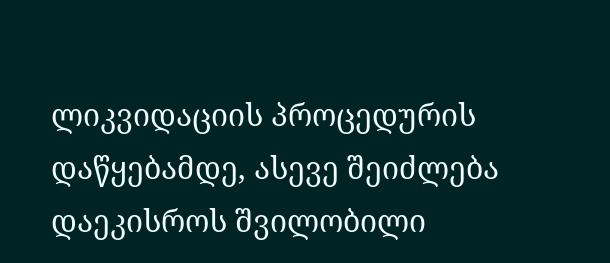ლიკვიდაციის პროცედურის დაწყებამდე, ასევე შეიძლება დაეკისროს შვილობილი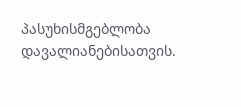პასუხისმგებლობა დავალიანებისათვის.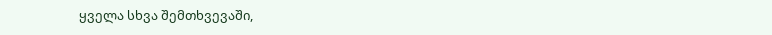ყველა სხვა შემთხვევაში,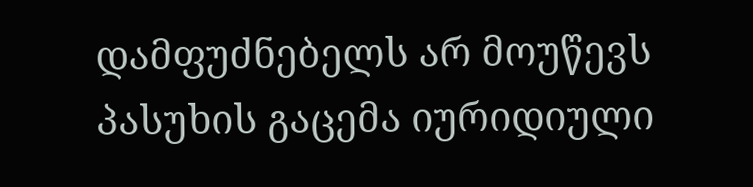დამფუძნებელს არ მოუწევს პასუხის გაცემა იურიდიული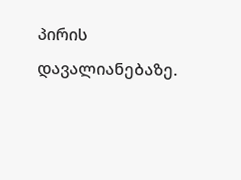პირის დავალიანებაზე.